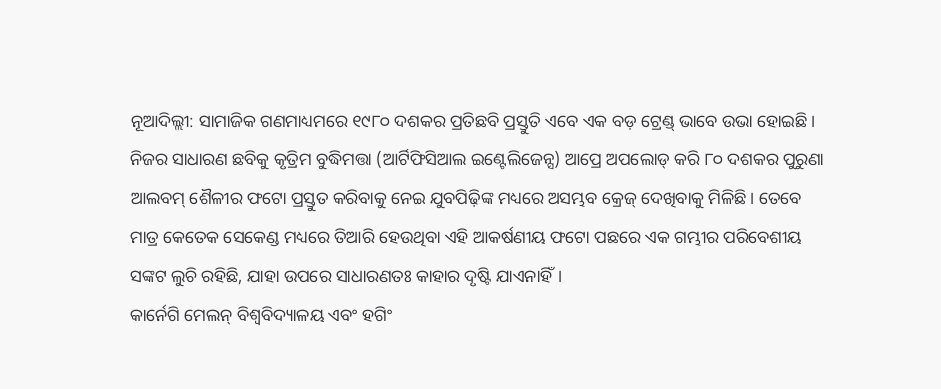ନୂଆଦିଲ୍ଲୀ: ସାମାଜିକ ଗଣମାଧ୍ୟମରେ ୧୯୮୦ ଦଶକର ପ୍ରତିଛବି ପ୍ରସ୍ତୁତି ଏବେ ଏକ ବଡ଼ ଟ୍ରେଣ୍ଡ୍ ଭାବେ ଉଭା ହୋଇଛି। ନିଜର ସାଧାରଣ ଛବିକୁ କୃତ୍ରିମ ବୁଦ୍ଧିମତ୍ତା (ଆର୍ଟିଫିସିଆଲ ଇଣ୍ଟେଲିଜେନ୍ସ) ଆପ୍ରେ ଅପଲୋଡ୍ କରି ୮୦ ଦଶକର ପୁରୁଣା ଆଲବମ୍ ଶୈଳୀର ଫଟୋ ପ୍ରସ୍ତୁତ କରିବାକୁ ନେଇ ଯୁବପିଢ଼ିଙ୍କ ମଧ୍ୟରେ ଅସମ୍ଭବ କ୍ରେଜ୍ ଦେଖିବାକୁ ମିଳିଛି। ତେବେ ମାତ୍ର କେତେକ ସେକେଣ୍ଡ ମଧ୍ୟରେ ତିଆରି ହେଉଥିବା ଏହି ଆକର୍ଷଣୀୟ ଫଟୋ ପଛରେ ଏକ ଗମ୍ଭୀର ପରିବେଶୀୟ ସଙ୍କଟ ଲୁଚି ରହିଛି, ଯାହା ଉପରେ ସାଧାରଣତଃ କାହାର ଦୃଷ୍ଟି ଯାଏନାହିଁ।
କାର୍ନେଗି ମେଲନ୍ ବିଶ୍ୱବିଦ୍ୟାଳୟ ଏବଂ ହଗିଂ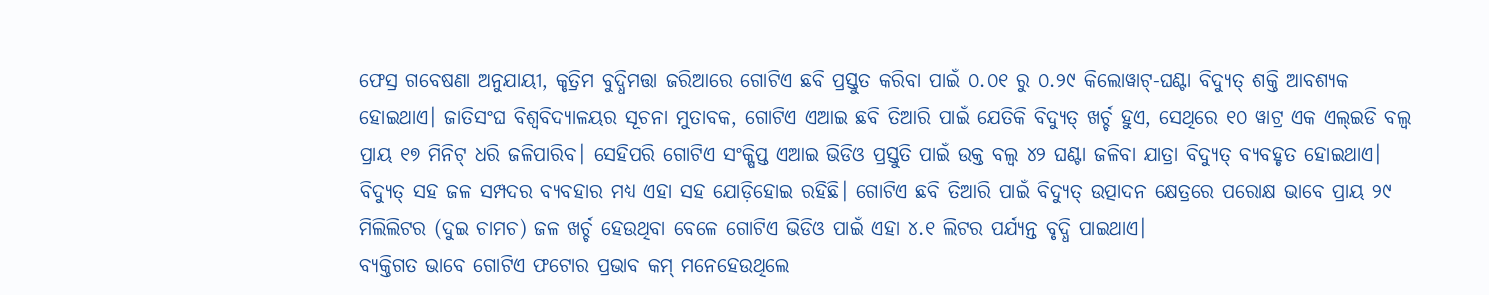ଫେସ୍ର ଗବେଷଣା ଅନୁଯାୟୀ, କୃତ୍ରିମ ବୁଦ୍ଧିମତ୍ତା ଜରିଆରେ ଗୋଟିଏ ଛବି ପ୍ରସ୍ତୁତ କରିବା ପାଇଁ ୦.୦୧ ରୁ ୦.୨୯ କିଲୋୱାଟ୍-ଘଣ୍ଟା ବିଦ୍ୟୁତ୍ ଶକ୍ତି ଆବଶ୍ୟକ ହୋଇଥାଏ। ଜାତିସଂଘ ବିଶ୍ୱବିଦ୍ୟାଳୟର ସୂଚନା ମୁତାବକ, ଗୋଟିଏ ଏଆଇ ଛବି ତିଆରି ପାଇଁ ଯେତିକି ବିଦ୍ୟୁତ୍ ଖର୍ଚ୍ଚ ହୁଏ, ସେଥିରେ ୧୦ ୱାଟ୍ର ଏକ ଏଲ୍ଇଡି ବଲ୍ବ ପ୍ରାୟ ୧୭ ମିନିଟ୍ ଧରି ଜଳିପାରିବ। ସେହିପରି ଗୋଟିଏ ସଂକ୍ଷିପ୍ତ ଏଆଇ ଭିଡିଓ ପ୍ରସ୍ତୁତି ପାଇଁ ଉକ୍ତ ବଲ୍ବ ୪୨ ଘଣ୍ଟା ଜଳିବା ଯାତ୍ରା ବିଦ୍ୟୁତ୍ ବ୍ୟବହୃତ ହୋଇଥାଏ। ବିଦ୍ୟୁତ୍ ସହ ଜଳ ସମ୍ପଦର ବ୍ୟବହାର ମଧ୍ୟ ଏହା ସହ ଯୋଡ଼ିହୋଇ ରହିଛି। ଗୋଟିଏ ଛବି ତିଆରି ପାଇଁ ବିଦ୍ୟୁତ୍ ଉତ୍ପାଦନ କ୍ଷେତ୍ରରେ ପରୋକ୍ଷ ଭାବେ ପ୍ରାୟ ୨୯ ମିଲିଲିଟର (ଦୁଇ ଚାମଚ) ଜଳ ଖର୍ଚ୍ଚ ହେଉଥିବା ବେଳେ ଗୋଟିଏ ଭିଡିଓ ପାଇଁ ଏହା ୪.୧ ଲିଟର ପର୍ଯ୍ୟନ୍ତ ବୃଦ୍ଧି ପାଇଥାଏ।
ବ୍ୟକ୍ତିଗତ ଭାବେ ଗୋଟିଏ ଫଟୋର ପ୍ରଭାବ କମ୍ ମନେହେଉଥିଲେ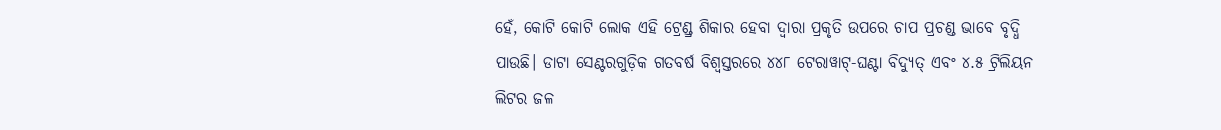ହେଁ, କୋଟି କୋଟି ଲୋକ ଏହି ଟ୍ରେଣ୍ଡ୍ର ଶିକାର ହେବା ଦ୍ୱାରା ପ୍ରକୃତି ଉପରେ ଚାପ ପ୍ରଚଣ୍ଡ ଭାବେ ବୃଦ୍ଧି ପାଉଛି। ଡାଟା ସେଣ୍ଟରଗୁଡ଼ିକ ଗତବର୍ଷ ବିଶ୍ୱସ୍ତରରେ ୪୪୮ ଟେରାୱାଟ୍-ଘଣ୍ଟା ବିଦ୍ୟୁତ୍ ଏବଂ ୪.୫ ଟ୍ରିଲିୟନ ଲିଟର ଜଳ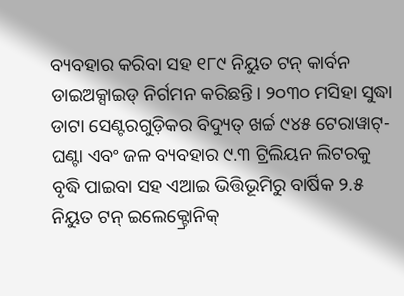ବ୍ୟବହାର କରିବା ସହ ୧୮୯ ନିୟୁତ ଟନ୍ କାର୍ବନ ଡାଇଅକ୍ସାଇଡ୍ ନିର୍ଗମନ କରିଛନ୍ତି। ୨୦୩୦ ମସିହା ସୁଦ୍ଧା ଡାଟା ସେଣ୍ଟରଗୁଡ଼ିକର ବିଦ୍ୟୁତ୍ ଖର୍ଚ୍ଚ ୯୪୫ ଟେରାୱାଟ୍-ଘଣ୍ଟା ଏବଂ ଜଳ ବ୍ୟବହାର ୯.୩ ଟ୍ରିଲିୟନ ଲିଟରକୁ ବୃଦ୍ଧି ପାଇବା ସହ ଏଆଇ ଭିତ୍ତିଭୂମିରୁ ବାର୍ଷିକ ୨.୫ ନିୟୁତ ଟନ୍ ଇଲେକ୍ଟ୍ରୋନିକ୍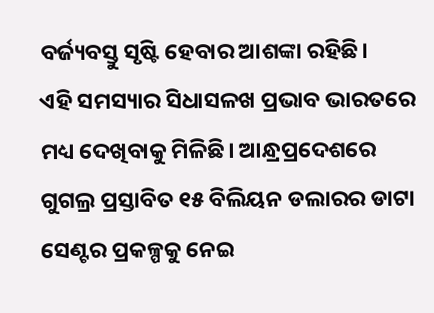ବର୍ଜ୍ୟବସ୍ତୁ ସୃଷ୍ଟି ହେବାର ଆଶଙ୍କା ରହିଛି।
ଏହି ସମସ୍ୟାର ସିଧାସଳଖ ପ୍ରଭାବ ଭାରତରେ ମଧ୍ୟ ଦେଖିବାକୁ ମିଳିଛି। ଆନ୍ଧ୍ରପ୍ରଦେଶରେ ଗୁଗଲ୍ର ପ୍ରସ୍ତାବିତ ୧୫ ବିଲିୟନ ଡଲାରର ଡାଟା ସେଣ୍ଟର ପ୍ରକଳ୍ପକୁ ନେଇ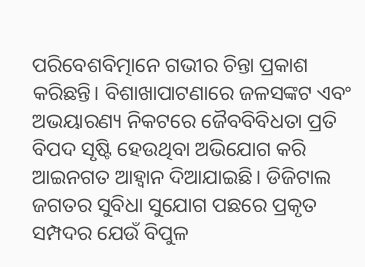ପରିବେଶବିତ୍ମାନେ ଗଭୀର ଚିନ୍ତା ପ୍ରକାଶ କରିଛନ୍ତି। ବିଶାଖାପାଟଣାରେ ଜଳସଙ୍କଟ ଏବଂ ଅଭୟାରଣ୍ୟ ନିକଟରେ ଜୈବବିବିଧତା ପ୍ରତି ବିପଦ ସୃଷ୍ଟି ହେଉଥିବା ଅଭିଯୋଗ କରି ଆଇନଗତ ଆହ୍ୱାନ ଦିଆଯାଇଛି। ଡିଜିଟାଲ ଜଗତର ସୁବିଧା ସୁଯୋଗ ପଛରେ ପ୍ରକୃତ ସମ୍ପଦର ଯେଉଁ ବିପୁଳ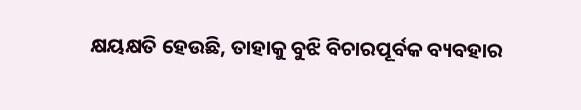କ୍ଷୟକ୍ଷତି ହେଉଛି, ତାହାକୁ ବୁଝି ବିଚାରପୂର୍ବକ ବ୍ୟବହାର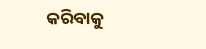କରିବାକୁ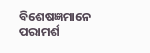ବିଶେଷଜ୍ଞମାନେ ପରାମର୍ଶ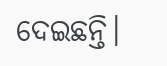ଦେଇଛନ୍ତି।